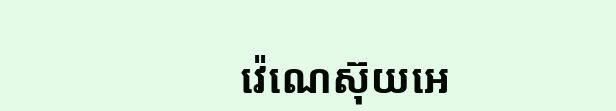វ៉េណេស៊ុយអេ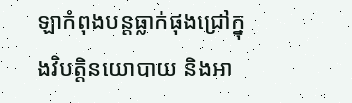ឡាកំពុងបន្តធ្លាក់ផុងជ្រៅក្នុងវិបត្តិនយោបាយ និងអា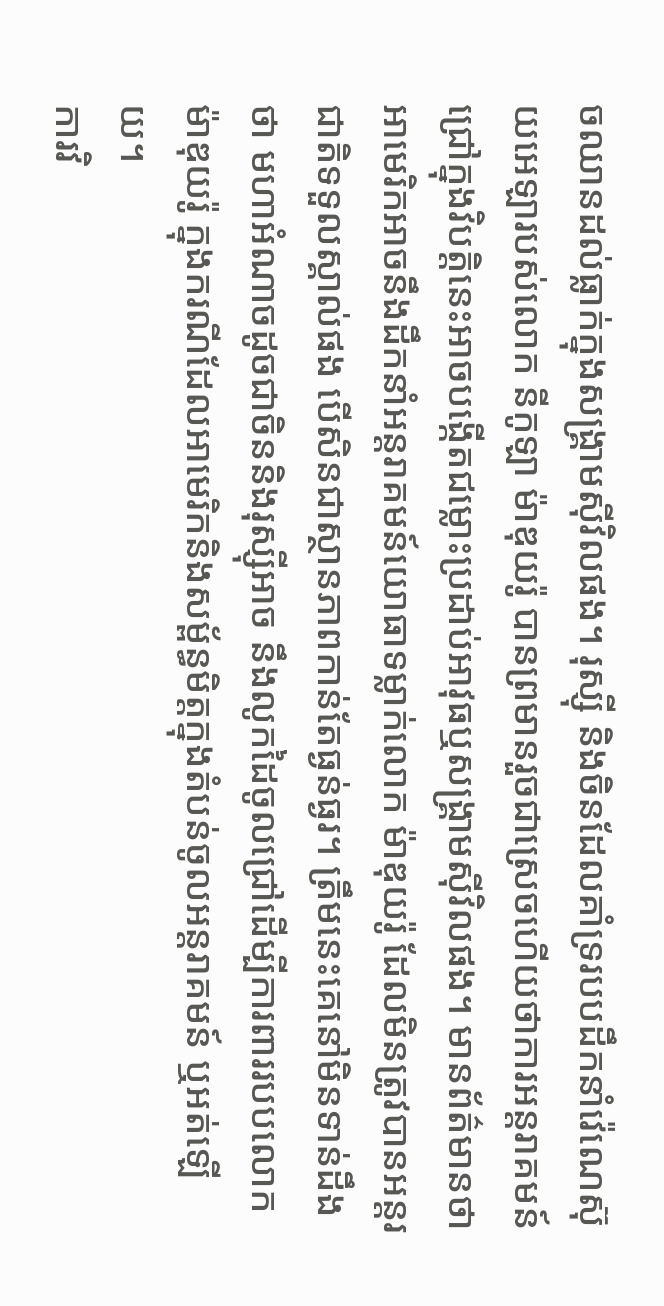ចឈានដល់ធ្លាក់ក្នុងសង្គ្រាមស៊ីវិលផង។ រុស្ស៊ី និងចិនដែលគាំទ្ររបបដឹកនាំវ៉េណេស៊ុយអេឡារបស់លោក នីកូឡា ម៉ាឌុយរ៉ូ បានព្រមានរួចជាស្រេចហើយថាការអន្តរាគមន៍ជ្រៅក្នុងវិបត្តិនេះអាចបង្កើតជម្លោះប្រដាប់អាវុធឬសង្គ្រាមស៊ីវិលផង។ មានព័ត៌មានថា អាមេរិកអាចនឹងដឹកនាំអន្តរាគមន៍យោធាទម្លាក់លោក ម៉ាឌុយរ៉ូ ដែលមិនត្រូវបានអន្តរជាតិទទួលស្គាល់ផង បើសិនជាស្ថានភាពកាន់តែធ្ងន់ធ្ងរ។ ត្រឹមនេះគេនៅមិនទាន់ដឹងថា មហាអំណាចដូចជាចិននិងរុស្ស៊ីអាច នឹងលូកដៃចូលជ្រៅដើម្បីការពាររបបលោក ម៉ាឌុយរ៉ូ ក្នុងករណីដែលអាមេរិកនិងសម្ព័ន្ធមិត្តក្នុងតំបន់ចូលអន្តរាគមន៍ ឬអត់ឡើយ។
ការវិ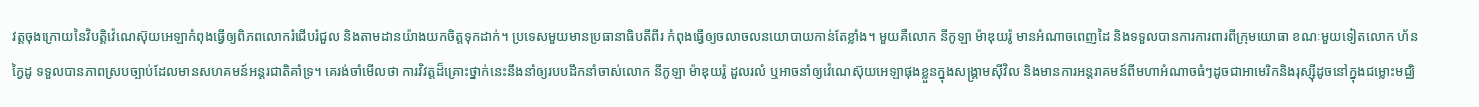វត្តចុងក្រោយនៃវិបត្តិវ៉េណេស៊ុយអេឡាកំពុងធ្វើឲ្យពិភពលោករំជើបរំជួល និងតាមដានយ៉ាងយកចិត្តទុកដាក់។ ប្រទេសមួយមានប្រធានាធិបតីពីរ កំពុងធ្វើឲ្យចលាចលនយោបាយកាន់តែខ្លាំង។ មួយគឺលោក នីកូឡា ម៉ាឌុយរ៉ូ មានអំណាចពេញដៃ និងទទួលបានការការពារពីក្រុមយោធា ខណៈមួយទៀតលោក ហ័ន កៃ្វដូ ទទួលបានភាពស្របច្បាប់ដែលមានសហគមន៍អន្តរជាតិគាំទ្រ។ គេរង់ចាំមើលថា ការវិវត្តដ៏គ្រោះថ្នាក់នេះនឹងនាំឲ្យរបបដឹកនាំចាស់លោក នីកូឡា ម៉ាឌុយរ៉ូ ដួលរលំ ឬអាចនាំឲ្យវ៉េណេស៊ុយអេឡាផុងខ្លួនក្នុងសង្គ្រាមស៊ីវិល និងមានការអន្តរាគមន៍ពីមហាអំណាចធំៗដូចជាអាមេរិកនិងរុស្ស៊ីដូចនៅក្នុងជម្លោះមជ្ឈិ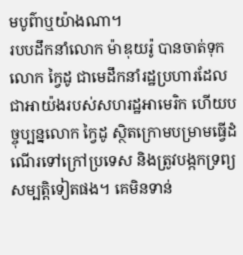មបូព៌ាឬយ៉ាងណា។
របបដឹកនាំលោក ម៉ាឌុយរ៉ូ បានចាត់ទុកលោក កៃ្វដូ ជាមេដឹកនាំរដ្ឋប្រហារដែលជាអាយ៉ងរបស់សហរដ្ឋអាមេរិក ហើយបច្ចុប្បន្នលោក កៃ្វដូ ស្ថិតក្រោមបម្រាមធ្វើដំណើរទៅក្រៅប្រទេស និងត្រូវបង្កកទ្រព្យសម្បត្តិទៀតផង។ គេមិនទាន់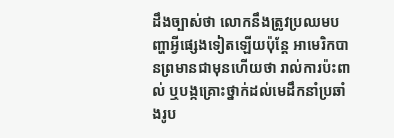ដឹងច្បាស់ថា លោកនឹងត្រូវប្រឈមបញ្ហាអ្វីផ្សេងទៀតឡើយប៉ុន្តែ អាមេរិកបានព្រមានជាមុនហើយថា រាល់ការប៉ះពាល់ ឬបង្កគ្រោះថ្នាក់ដល់មេដឹកនាំប្រឆាំងរូប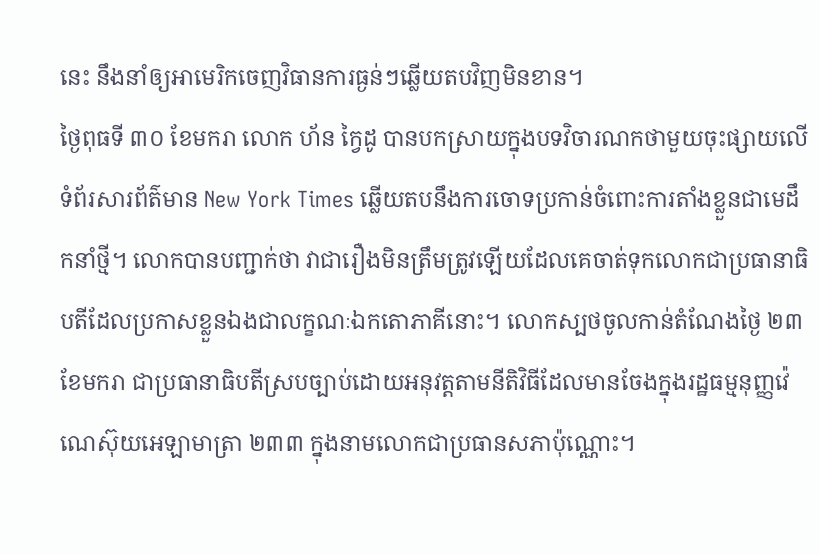នេះ នឹងនាំឲ្យអាមេរិកចេញវិធានការធ្ងន់ៗឆ្លើយតបវិញមិនខាន។
ថ្ងៃពុធទី ៣០ ខែមករា លោក ហ័ន កៃ្វដូ បានបកស្រាយក្នុងបទវិចារណកថាមួយចុះផ្សាយលើទំព័រសារព័ត៌មាន New York Times ឆ្លើយតបនឹងការចោទប្រកាន់ចំពោះការតាំងខ្លួនជាមេដឹកនាំថ្មី។ លោកបានបញ្ជាក់ថា វាជារឿងមិនត្រឹមត្រូវឡើយដែលគេចាត់ទុកលោកជាប្រធានាធិបតីដែលប្រកាសខ្លួនឯងជាលក្ខណៈឯកតោភាគីនោះ។ លោកស្បថចូលកាន់តំណែងថ្ងៃ ២៣ ខែមករា ជាប្រធានាធិបតីស្របច្បាប់ដោយអនុវត្តតាមនីតិវិធីដែលមានចែងក្នុងរដ្ឋធម្មនុញ្ញវ៉េណេស៊ុយអេឡាមាត្រា ២៣៣ ក្នុងនាមលោកជាប្រធានសភាប៉ុណ្ណោះ។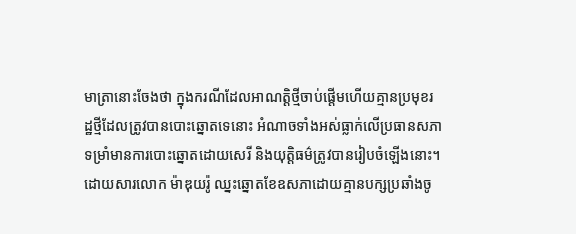មាត្រានោះចែងថា ក្នុងករណីដែលអាណត្តិថ្មីចាប់ផ្តើមហើយគ្មានប្រមុខរដ្ឋថ្មីដែលត្រូវបានបោះឆ្នោតទេនោះ អំណាចទាំងអស់ធ្លាក់លើប្រធានសភា ទម្រាំមានការបោះឆ្នោតដោយសេរី និងយុត្តិធម៌ត្រូវបានរៀបចំឡើងនោះ។
ដោយសារលោក ម៉ាឌុយរ៉ូ ឈ្នះឆ្នោតខែឧសភាដោយគ្មានបក្សប្រឆាំងចូ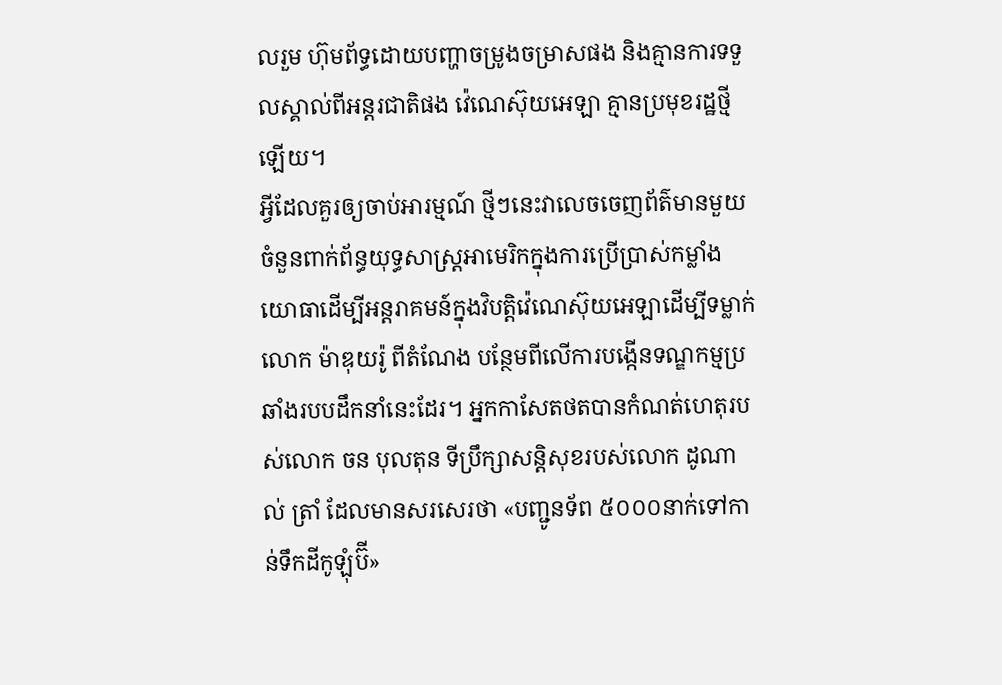លរួម ហ៊ុមព័ទ្ធដោយបញ្ហាចម្រូងចម្រាសផង និងគ្មានការទទួលស្គាល់ពីអន្តរជាតិផង វ៉េណេស៊ុយអេឡា គ្មានប្រមុខរដ្ឋថ្មីឡើយ។
អ្វីដែលគួរឲ្យចាប់អារម្មណ៍ ថ្មីៗនេះវាលេចចេញព័ត៌មានមួយចំនួនពាក់ព័ន្ធយុទ្ធសាស្ត្រអាមេរិកក្នុងការប្រើប្រាស់កម្លាំងយោធាដើម្បីអន្តរាគមន៍ក្នុងវិបត្តិវ៉េណេស៊ុយអេឡាដើម្បីទម្លាក់លោក ម៉ាឌុយរ៉ូ ពីតំណែង បន្ថែមពីលើការបង្កើនទណ្ឌកម្មប្រឆាំងរបបដឹកនាំនេះដែរ។ អ្នកកាសែតថតបានកំណត់ហេតុរបស់លោក ចន បុលតុន ទីប្រឹក្សាសន្តិសុខរបស់លោក ដូណាល់ ត្រាំ ដែលមានសរសេរថា «បញ្ជូនទ័ព ៥០០០នាក់ទៅកាន់ទឹកដីកូឡុំប៊ី»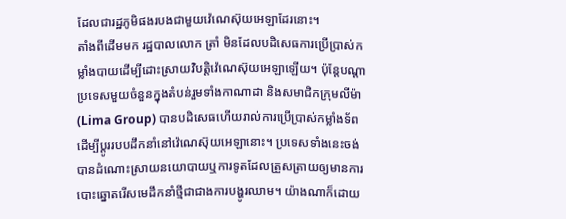ដែលជារដ្ឋភូមិផងរបងជាមួយវ៉េណេស៊ុយអេឡាដែរនោះ។
តាំងពីដើមមក រដ្ឋបាលលោក ត្រាំ មិនដែលបដិសេធការប្រើប្រាស់កម្លាំងបាយដើម្បីដោះស្រាយវិបត្តិវ៉េណេស៊ុយអេឡាឡើយ។ ប៉ុន្តែបណ្តាប្រទេសមួយចំនួនក្នុងតំបន់រួមទាំងកាណាដា និងសមាជិកក្រុមលីម៉ា (Lima Group) បានបដិសេធហើយរាល់ការប្រើប្រាស់កម្លាំងទ័ពដើម្បីប្តូររបបដឹកនាំនៅវ៉េណេស៊ុយអេឡានោះ។ ប្រទេសទាំងនេះចង់បានដំណោះស្រាយនយោបាយឬការទូតដែលត្រួសត្រាយឲ្យមានការបោះឆ្នោតរើសមេដឹកនាំថ្មីជាជាងការបង្ហូរឈាម។ យ៉ាងណាក៏ដោយ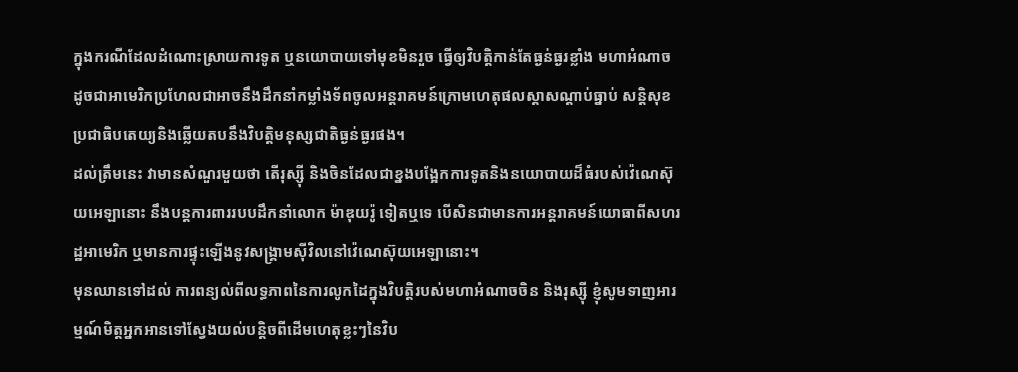ក្នុងករណីដែលដំណោះស្រាយការទូត ឬនយោបាយទៅមុខមិនរួច ធ្វើឲ្យវិបត្តិកាន់តែធ្ងន់ធ្ងរខ្លាំង មហាអំណាចដូចជាអាមេរិកប្រហែលជាអាចនឹងដឹកនាំកម្លាំងទ័ពចូលអន្តរាគមន៍ក្រោមហេតុផលស្តាសណ្តាប់ធ្នាប់ សន្តិសុខ ប្រជាធិបតេយ្យនិងឆ្លើយតបនឹងវិបត្តិមនុស្សជាតិធ្ងន់ធ្ងរផង។
ដល់ត្រឹមនេះ វាមានសំណួរមួយថា តើរុស្ស៊ី និងចិនដែលជាខ្នងបង្អែកការទូតនិងនយោបាយដ៏ធំរបស់វ៉េណេស៊ុយអេឡានោះ នឹងបន្តការពាររបបដឹកនាំលោក ម៉ាឌុយរ៉ូ ទៀតឬទេ បើសិនជាមានការអន្តរាគមន៍យោធាពីសហរដ្ឋអាមេរិក ឬមានការផ្ទុះឡើងនូវសង្គ្រាមស៊ីវិលនៅវ៉េណេស៊ុយអេឡានោះ។
មុនឈានទៅដល់ ការពន្យល់ពីលទ្ធភាពនៃការលូកដៃក្នុងវិបត្តិរបស់មហាអំណាចចិន និងរុស្ស៊ី ខ្ញុំសូមទាញអារម្មណ៍មិត្តអ្នកអានទៅស្វែងយល់បន្តិចពីដើមហេតុខ្លះៗនៃវិប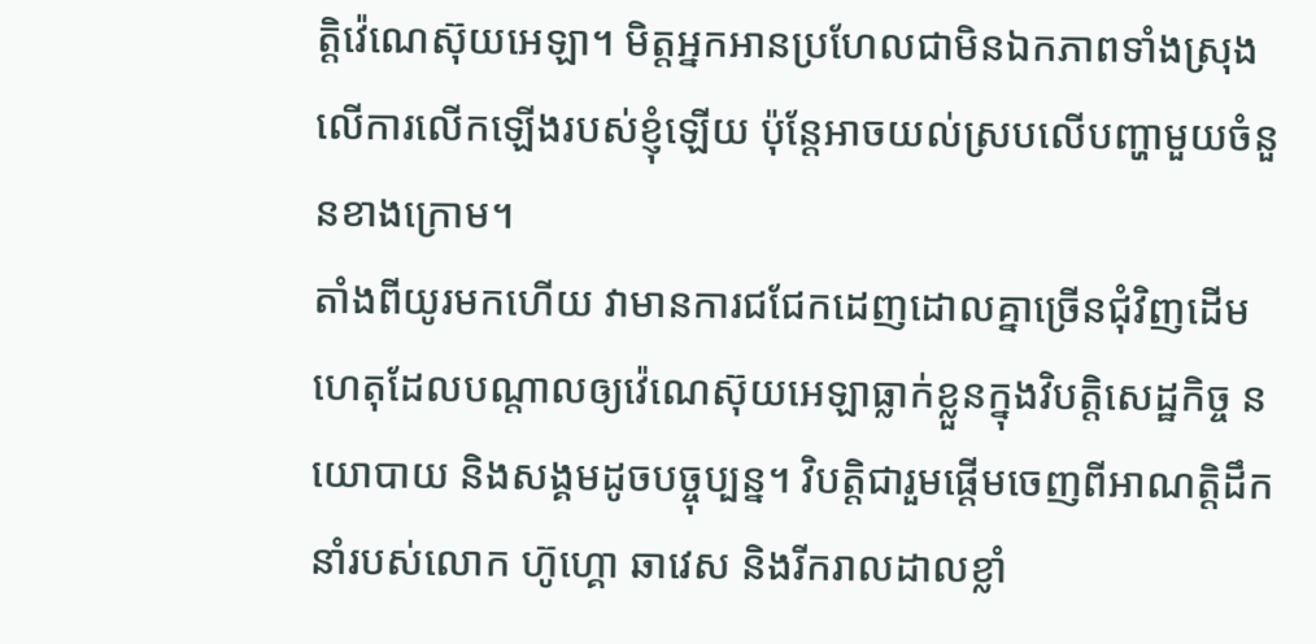ត្តិវ៉េណេស៊ុយអេឡា។ មិត្តអ្នកអានប្រហែលជាមិនឯកភាពទាំងស្រុងលើការលើកឡើងរបស់ខ្ញុំឡើយ ប៉ុន្តែអាចយល់ស្របលើបញ្ហាមួយចំនួនខាងក្រោម។
តាំងពីយូរមកហើយ វាមានការជជែកដេញដោលគ្នាច្រើនជុំវិញដើមហេតុដែលបណ្តាលឲ្យវ៉េណេស៊ុយអេឡាធ្លាក់ខ្លួនក្នុងវិបត្តិសេដ្ឋកិច្ច នយោបាយ និងសង្គមដូចបច្ចុប្បន្ន។ វិបត្តិជារួមផ្តើមចេញពីអាណត្តិដឹកនាំរបស់លោក ហ៊ូហ្គោ ឆាវេស និងរីករាលដាលខ្លាំ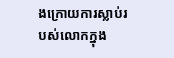ងក្រោយការស្លាប់របស់លោកក្នុង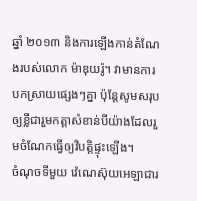ឆ្នាំ ២០១៣ និងការឡើងកាន់តំណែងរបស់លោក ម៉ាឌុយរ៉ូ។ វាមានការបកស្រាយផ្សេងៗគ្នា ប៉ុន្តែសូមសរុបឲ្យខ្លីជារួមកត្តាសំខាន់បីយ៉ាងដែលរួមចំណែកធ្វើឲ្យវិបត្តិផ្ទុះឡើង។
ចំណុចទីមួយ វ៉េណេស៊ុយអេឡាជារ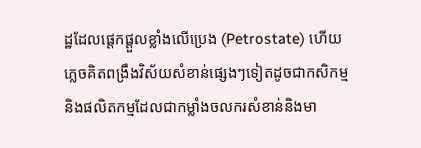ដ្ឋដែលផ្តេកផ្តួលខ្លាំងលើប្រេង (Petrostate) ហើយភ្លេចគិតពង្រឹងវិស័យសំខាន់ផ្សេងៗទៀតដូចជាកសិកម្មនិងផលិតកម្មដែលជាកម្លាំងចលករសំខាន់និងមា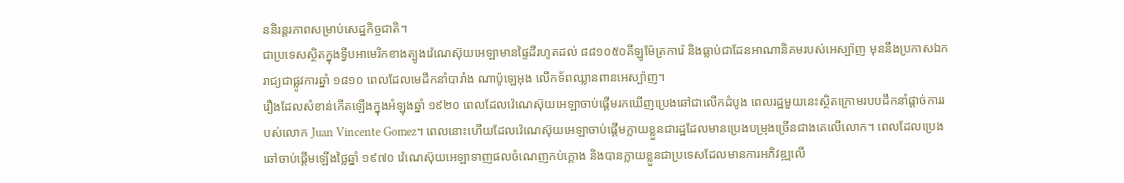ននិរន្តរភាពសម្រាប់សេដ្ឋកិច្ចជាតិ។
ជាប្រទេសស្ថិតក្នុងទ្វីបអាមេរិកខាងត្បូងវ៉េណេស៊ុយអេឡាមានផ្ទៃដីរហូតដល់ ៨៨១០៥០គីឡូម៉ែត្រការ៉េ និងធ្លាប់ជាដែនអាណានិគមរបស់អេស្ប៉ាញ មុននឹងប្រកាសឯករាជ្យជាផ្លូវការឆ្នាំ ១៨១០ ពេលដែលមេដឹកនាំបារាំង ណាប៉ូឡេអុង លើកទ័ពឈ្លានពានអេស្ប៉ាញ។
រឿងដែលសំខាន់កើតឡើងក្នុងអំឡុងឆ្នាំ ១៩២០ ពេលដែលវ៉េណេស៊ុយអេឡាចាប់ផ្តើមរកឃើញប្រេងឆៅជាលើកដំបូង ពេលរដ្ឋមួយនេះស្ថិតក្រោមរបបដឹកនាំផ្តាច់ការរបស់លោក Juan Vincente Gomez។ ពេលនោះហើយដែលវ៉េណេស៊ុយអេឡាចាប់ផ្តើមក្លាយខ្លួនជារដ្ឋដែលមានប្រេងបម្រុងច្រើនជាងគេលើលោក។ ពេលដែលប្រេងឆៅចាប់ផ្តើមឡើងថ្លៃឆ្នាំ ១៩៧០ វ៉េណេស៊ុយអេឡាទាញផលចំណេញកប់ក្តោង និងបានក្លាយខ្លួនជាប្រទេសដែលមានការអភិវឌ្ឍលើ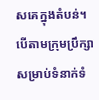សគេក្នុងតំបន់។
បើតាមក្រុមប្រឹក្សាសម្រាប់ទំនាក់ទំ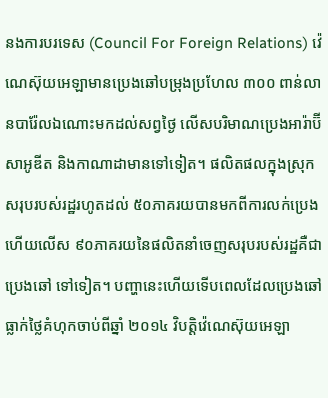នងការបរទេស (Council For Foreign Relations) វ៉េណេស៊ុយអេឡាមានប្រេងឆៅបម្រុងប្រហែល ៣០០ ពាន់លានបារ៉ែលឯណោះមកដល់សព្វថ្ងៃ លើសបរិមាណប្រេងអារ៉ាប៊ីសាអូឌីត និងកាណាដាមានទៅទៀត។ ផលិតផលក្នុងស្រុកសរុបរបស់រដ្ឋរហូតដល់ ៥០ភាគរយបានមកពីការលក់ប្រេង ហើយលើស ៩០ភាគរយនៃផលិតនាំចេញសរុបរបស់រដ្ឋគឺជា ប្រេងឆៅ ទៅទៀត។ បញ្ហានេះហើយទើបពេលដែលប្រេងឆៅធ្លាក់ថ្លៃគំហុកចាប់ពីឆ្នាំ ២០១៤ វិបត្តិវ៉េណេស៊ុយអេឡា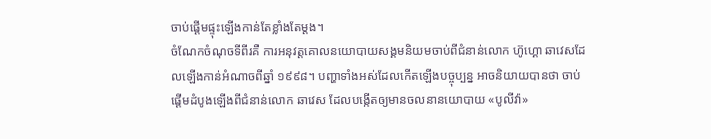ចាប់ផ្តើមផ្ទុះឡើងកាន់តែខ្លាំងតែម្តង។
ចំណែកចំណុចទីពីរគឺ ការអនុវត្តគោលនយោបាយសង្គមនិយមចាប់ពីជំនាន់លោក ហ៊ូហ្គោ ឆាវេសដែលឡើងកាន់អំណាចពីឆ្នាំ ១៩៩៨។ បញ្ហាទាំងអស់ដែលកើតឡើងបច្ចុប្បន្ន អាចនិយាយបានថា ចាប់ផ្តើមដំបូងឡើងពីជំនាន់លោក ឆាវេស ដែលបង្កើតឲ្យមានចលនានយោបាយ «បូលីវ៉ា»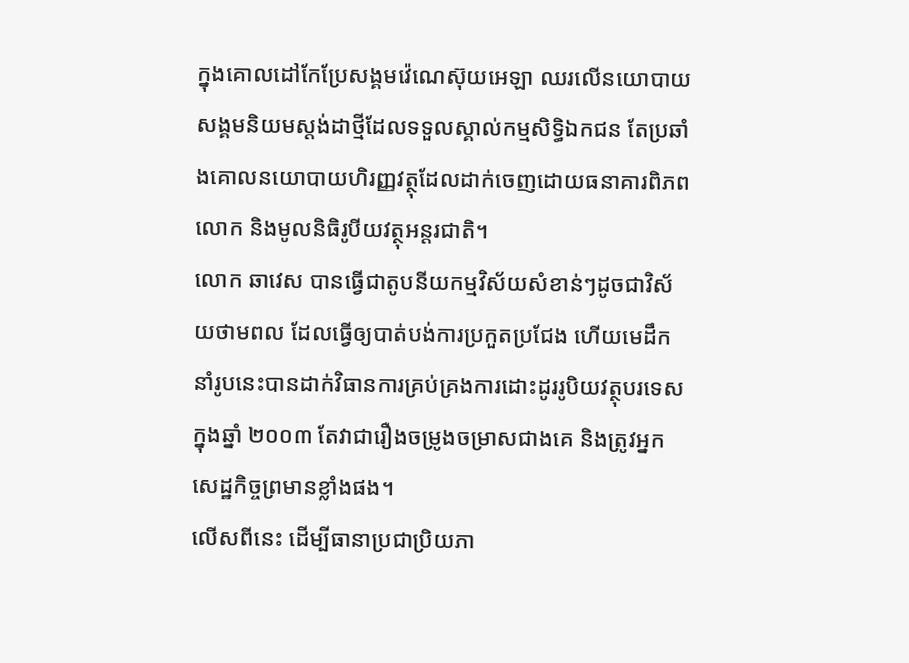ក្នុងគោលដៅកែប្រែសង្គមវ៉េណេស៊ុយអេឡា ឈរលើនយោបាយសង្គមនិយមស្តង់ដាថ្មីដែលទទួលស្គាល់កម្មសិទ្ធិឯកជន តែប្រឆាំងគោលនយោបាយហិរញ្ញវត្ថុដែលដាក់ចេញដោយធនាគារពិភពលោក និងមូលនិធិរូបីយវត្ថុអន្តរជាតិ។
លោក ឆាវេស បានធ្វើជាតូបនីយកម្មវិស័យសំខាន់ៗដូចជាវិស័យថាមពល ដែលធ្វើឲ្យបាត់បង់ការប្រកួតប្រជែង ហើយមេដឹកនាំរូបនេះបានដាក់វិធានការគ្រប់គ្រងការដោះដូររូបិយវត្ថុបរទេសក្នុងឆ្នាំ ២០០៣ តែវាជារឿងចម្រូងចម្រាសជាងគេ និងត្រូវអ្នកសេដ្ឋកិច្ចព្រមានខ្លាំងផង។
លើសពីនេះ ដើម្បីធានាប្រជាប្រិយភា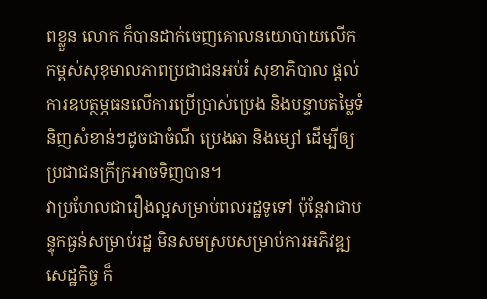ពខ្លួន លោក ក៏បានដាក់ចេញគោលនយោបាយលើកកម្ពស់សុខុមាលភាពប្រជាជនអប់រំ សុខាភិបាល ផ្តល់ការឧបត្ថម្ភធនលើការប្រើប្រាស់ប្រេង និងបន្ទាបតម្លៃទំនិញសំខាន់ៗដូចជាចំណី ប្រេងឆា និងម្សៅ ដើម្បីឲ្យប្រជាជនក្រីក្រអាចទិញបាន។
វាប្រហែលជារឿងល្អសម្រាប់ពលរដ្ឋទូទៅ ប៉ុន្តែវាជាបន្ទុកធ្ងន់សម្រាប់រដ្ឋ មិនសមស្របសម្រាប់ការអភិវឌ្ឍសេដ្ឋកិច្ច ក៏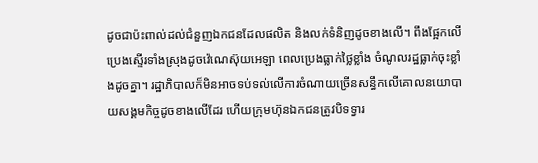ដូចជាប៉ះពាល់ដល់ជំនួញឯកជនដែលផលិត និងលក់ទំនិញដូចខាងលើ។ ពឹងផ្អែកលើប្រេងស្ទើរទាំងស្រុងដូចវ៉េណេស៊ុយអេឡា ពេលប្រេងធ្លាក់ថ្លៃខ្លាំង ចំណូលរដ្ឋធ្លាក់ចុះខ្លាំងដូចគ្នា។ រដ្ឋាភិបាលក៏មិនអាចទប់ទល់លើការចំណាយច្រើនសន្ធឹកលើគោលនយោបាយសង្គមកិច្ចដូចខាងលើដែរ ហើយក្រុមហ៊ុនឯកជនត្រូវបិទទ្វារ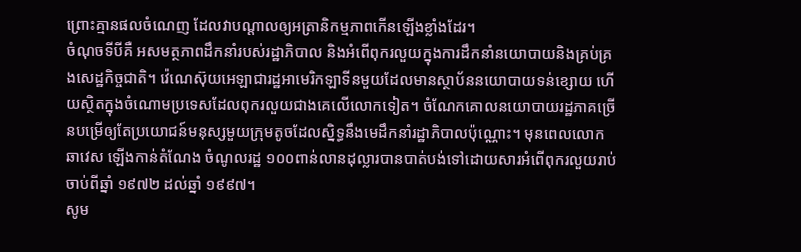ព្រោះគ្មានផលចំណេញ ដែលវាបណ្តាលឲ្យអត្រានិកម្មភាពកើនឡើងខ្លាំងដែរ។
ចំណុចទីបីគឺ អសមត្ថភាពដឹកនាំរបស់រដ្ឋាភិបាល និងអំពើពុករលួយក្នុងការដឹកនាំនយោបាយនិងគ្រប់គ្រងសេដ្ឋកិច្ចជាតិ។ វ៉េណេស៊ុយអេឡាជារដ្ឋអាមេរិកឡាទីនមួយដែលមានស្ថាប័ននយោបាយទន់ខ្សោយ ហើយស្ថិតក្នុងចំណោមប្រទេសដែលពុករលួយជាងគេលើលោកទៀត។ ចំណែកគោលនយោបាយរដ្ឋភាគច្រើនបម្រើឲ្យតែប្រយោជន៍មនុស្សមួយក្រុមតូចដែលស្និទ្ធនឹងមេដឹកនាំរដ្ឋាភិបាលប៉ុណ្ណោះ។ មុនពេលលោក ឆាវេស ឡើងកាន់តំណែង ចំណូលរដ្ឋ ១០០ពាន់លានដុល្លារបានបាត់បង់ទៅដោយសារអំពើពុករលួយរាប់ចាប់ពីឆ្នាំ ១៩៧២ ដល់ឆ្នាំ ១៩៩៧។
សូម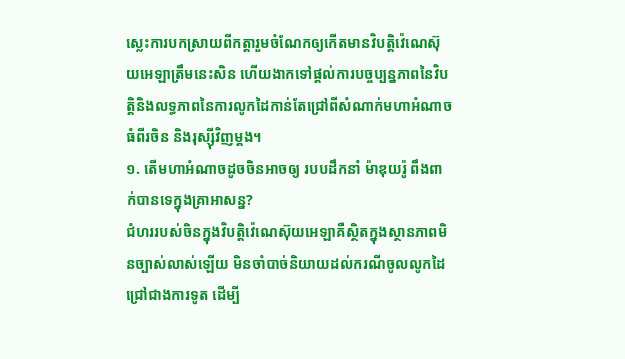ស្លេះការបកស្រាយពីកត្តារួមចំណែកឲ្យកើតមានវិបត្តិវ៉េណេស៊ុយអេឡាត្រឹមនេះសិន ហើយងាកទៅផ្តល់ការបច្ចប្បន្នភាពនៃវិបត្តិនិងលទ្ធភាពនៃការលូកដៃកាន់តែជ្រៅពីសំណាក់មហាអំណាចធំពីរចិន និងរុស្ស៊ីវិញម្តង។
១. តើមហាអំណាចដូចចិនអាចឲ្យ របបដឹកនាំ ម៉ាឌុយរ៉ូ ពឹងពាក់បានទេក្នុងគ្រាអាសន្ន?
ជំហររបស់ចិនក្នុងវិបត្តិវ៉េណេស៊ុយអេឡាគឺស្ថិតក្នុងស្ថានភាពមិនច្បាស់លាស់ឡើយ មិនចាំបាច់និយាយដល់ករណីចូលលូកដៃជ្រៅជាងការទូត ដើម្បី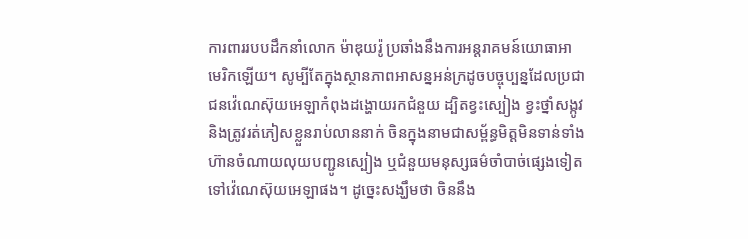ការពាររបបដឹកនាំលោក ម៉ាឌុយរ៉ូ ប្រឆាំងនឹងការអន្តរាគមន៍យោធាអាមេរិកឡើយ។ សូម្បីតែក្នុងស្ថានភាពអាសន្នអន់ក្រដូចបច្ចុប្បន្នដែលប្រជាជនវ៉េណេស៊ុយអេឡាកំពុងដង្ហោយរកជំនួយ ដ្បិតខ្វះស្បៀង ខ្វះថ្នាំសង្កូវ និងត្រូវរត់ភៀសខ្លួនរាប់លាននាក់ ចិនក្នុងនាមជាសម្ព័ន្ធមិត្តមិនទាន់ទាំងហ៊ានចំណាយលុយបញ្ជូនស្បៀង ឬជំនួយមនុស្សធម៌ចាំបាច់ផ្សេងទៀតទៅវ៉េណេស៊ុយអេឡាផង។ ដូច្នេះសង្ឃឹមថា ចិននឹង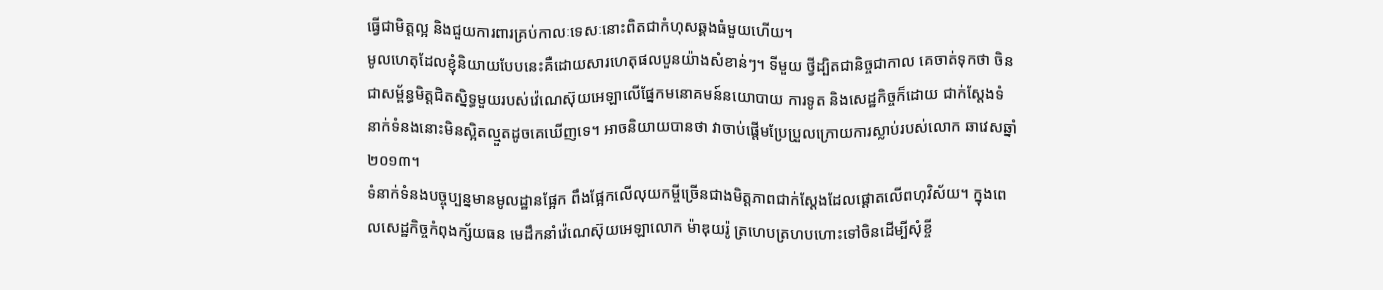ធ្វើជាមិត្តល្អ និងជួយការពារគ្រប់កាលៈទេសៈនោះពិតជាកំហុសឆ្គងធំមួយហើយ។
មូលហេតុដែលខ្ញុំនិយាយបែបនេះគឺដោយសារហេតុផលបួនយ៉ាងសំខាន់ៗ។ ទីមួយ ថ្វីដ្បិតជានិច្ចជាកាល គេចាត់ទុកថា ចិនជាសម្ព័ន្ធមិត្តជិតស្និទ្ធមួយរបស់វ៉េណេស៊ុយអេឡាលើផ្នែកមនោគមន៍នយោបាយ ការទូត និងសេដ្ឋកិច្ចក៏ដោយ ជាក់ស្តែងទំនាក់ទំនងនោះមិនស្អិតល្មួតដូចគេឃើញទេ។ អាចនិយាយបានថា វាចាប់ផ្តើមប្រែប្រួលក្រោយការស្លាប់របស់លោក ឆាវេសឆ្នាំ ២០១៣។
ទំនាក់ទំនងបច្ចុប្បន្នមានមូលដ្ឋានផ្អែក ពឹងផ្អែកលើលុយកម្ចីច្រើនជាងមិត្តភាពជាក់ស្តែងដែលផ្តោតលើពហុវិស័យ។ ក្នុងពេលសេដ្ឋកិច្ចកំពុងក្ស័យធន មេដឹកនាំវ៉េណេស៊ុយអេឡាលោក ម៉ាឌុយរ៉ូ ត្រហេបត្រហបហោះទៅចិនដើម្បីសុំខ្ចី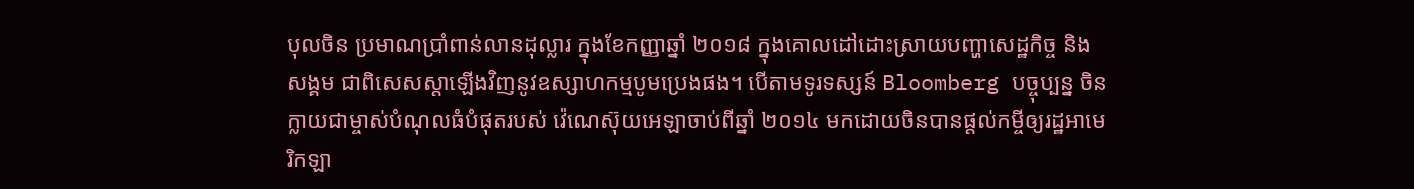បុលចិន ប្រមាណប្រាំពាន់លានដុល្លារ ក្នុងខែកញ្ញាឆ្នាំ ២០១៨ ក្នុងគោលដៅដោះស្រាយបញ្ហាសេដ្ឋកិច្ច និងសង្គម ជាពិសេសស្តាឡើងវិញនូវឧស្សាហកម្មបូមប្រេងផង។ បើតាមទូរទស្សន៍ Bloomberg បច្ចុប្បន្ន ចិនក្លាយជាម្ចាស់បំណុលធំបំផុតរបស់ វ៉េណេស៊ុយអេឡាចាប់ពីឆ្នាំ ២០១៤ មកដោយចិនបានផ្តល់កម្ចីឲ្យរដ្ឋអាមេរិកឡា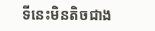ទីនេះមិនតិចជាង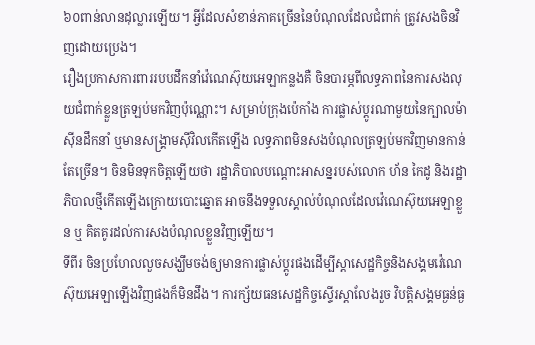៦០ពាន់លានដុល្លារឡើយ។ អ្វីដែលសំខាន់ភាគច្រើននៃបំណុលដែលជំពាក់ ត្រូវសងចិនវិញដោយប្រេង។
រឿងប្រកាសការពាររបបដឹកនាំវ៉េណេស៊ុយអេឡាកន្លងគឺ ចិនបារម្ភពីលទ្ធភាពនៃការសងលុយជំពាក់ខ្លួនត្រឡប់មកវិញប៉ុណ្ណោះ។ សម្រាប់ក្រុងប៉េកាំង ការផ្លាស់ប្តូរណាមួយនៃក្បាលម៉ាស៊ីនដឹកនាំ ឬមានសង្គ្រាមស៊ីវិលកើតឡើង លទ្ធភាពមិនសងបំណុលត្រឡប់មកវិញមានកាន់តែច្រើន។ ចិនមិនទុកចិត្តឡើយថា រដ្ឋាភិបាលបណ្តោះអាសន្នរបស់លោក ហ័ន កៃដូ និងរដ្ឋាភិបាលថ្មីកើតឡើងក្រោយបោះឆ្នោត អាចនឹងទទួលស្គាល់បំណុលដែលវ៉េណេស៊ុយអេឡាខ្លួន ឬ គិតគូរដល់ការសងបំណុលខ្លួនវិញឡើយ។
ទីពីរ ចិនប្រហែលលួចសង្ឃឹមចង់ឲ្យមានការផ្លាស់ប្តូរផងដើម្បីស្តាសេដ្ឋកិច្ចនិងសង្គមវ៉េណេស៊ុយអេឡាឡើងវិញផងក៏មិនដឹង។ ការក្ស័យធនសេដ្ឋកិច្ចស្ទើរស្តាលែងរួច វិបត្តិសង្គមធ្ងន់ធ្ង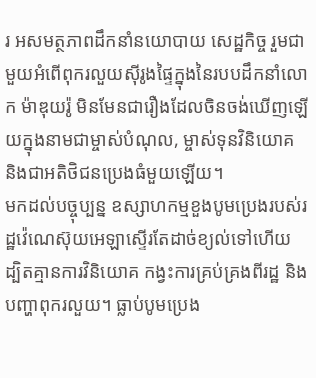រ អសមត្ថភាពដឹកនាំនយោបាយ សេដ្ឋកិច្ច រួមជាមួយអំពើពុករលួយស៊ីរូងផ្ទៃក្នុងនៃរបបដឹកនាំលោក ម៉ាឌុយរ៉ូ មិនមែនជារឿងដែលចិនចង់ឃើញឡើយក្នុងនាមជាម្ចាស់បំណុល, ម្ចាស់ទុនវិនិយោគ និងជាអតិថិជនប្រេងធំមួយឡើយ។
មកដល់បច្ចុប្បន្ន ឧស្សាហកម្មខួងបូមប្រេងរបស់រដ្ឋវ៉េណេស៊ុយអេឡាស្ទើរតែដាច់ខ្យល់ទៅហើយ ដ្បិតគ្មានការវិនិយោគ កង្វះការគ្រប់គ្រងពីរដ្ឋ និងបញ្ហាពុករលួយ។ ធ្លាប់បូមប្រេង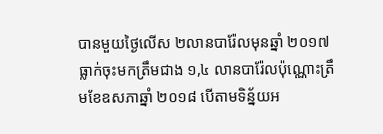បានមួយថ្ងៃលើស ២លានបារ៉ែលមុនឆ្នាំ ២០១៧ ធ្លាក់ចុះមកត្រឹមជាង ១,៤ លានបារ៉ែលប៉ុណ្ណោះត្រឹមខែឧសភាឆ្នាំ ២០១៨ បើតាមទិន្ន័យអ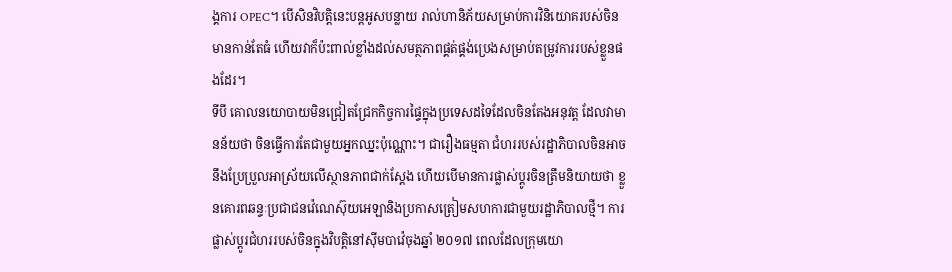ង្គការ OPEC។ បើសិនវិបត្តិនេះបន្តអូសបន្លាយ រាល់ហានិភ័យសម្រាប់ការវិនិយោគរបស់ចិនមានកាន់តែធំ ហើយវាក៏ប៉ះពាល់ខ្លាំងដល់សមត្ថភាពផ្គត់ផ្គង់ប្រេងសម្រាប់តម្រូវការរបស់ខ្លួនផងដែរ។
ទីបី គោលនយោបាយមិនជ្រៀតជ្រែកកិច្ចការផ្ទៃក្នុងប្រទេសដទៃដែលចិនតែងអនុវត្ត ដែលវាមានន័យថា ចិនធ្វើការតែជាមួយអ្នកឈ្នះប៉ុណ្ណោះ។ ជារឿងធម្មតា ជំហររបស់រដ្ឋាភិបាលចិនអាចនឹងប្រែប្រួលអាស្រ័យលើស្ថានភាពជាក់ស្តែង ហើយបើមានការផ្លាស់ប្តូរចិនត្រឹមនិយាយថា ខ្លួនគោរពឆន្ទៈប្រជាជនវ៉េណេស៊ុយអេឡានិងប្រកាសត្រៀមសហការជាមួយរដ្ឋាភិបាលថ្មី។ ការផ្លាស់ប្តូរជំហររបស់ចិនក្នុងវិបត្តិនៅស៊ីមបាវ៉េចុងឆ្នាំ ២០១៧ ពេលដែលក្រុមយោ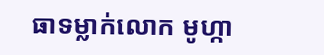ធាទម្លាក់លោក មូហ្កា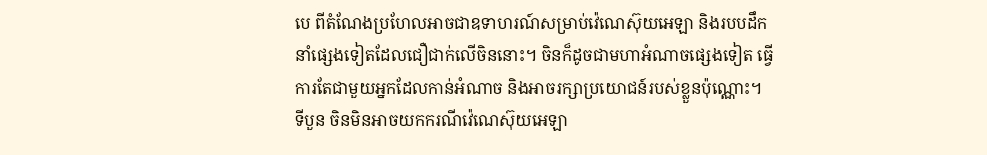បេ ពីតំណែងប្រហែលអាចជាឧទាហរណ៍សម្រាប់វ៉េណេស៊ុយអេឡា និងរបបដឹកនាំផ្សេងទៀតដែលជឿជាក់លើចិននោះ។ ចិនក៏ដូចជាមហាអំណាចផ្សេងទៀត ធ្វើការតែជាមួយអ្នកដែលកាន់អំណាច និងអាចរក្សាប្រយោជន៍របស់ខ្លួនប៉ុណ្ណោះ។
ទីបួន ចិនមិនអាចយកករណីវ៉េណេស៊ុយអេឡា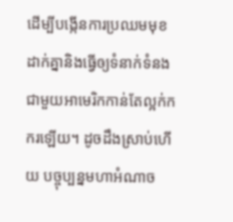ដើម្បីបង្កើនការប្រឈមមុខដាក់គ្នានិងធ្វើឲ្យទំនាក់ទំនងជាមួយអាមេរិកកាន់តែល្អក់កករឡើយ។ ដូចដឹងស្រាប់ហើយ បច្ចុប្បន្នមហាអំណាច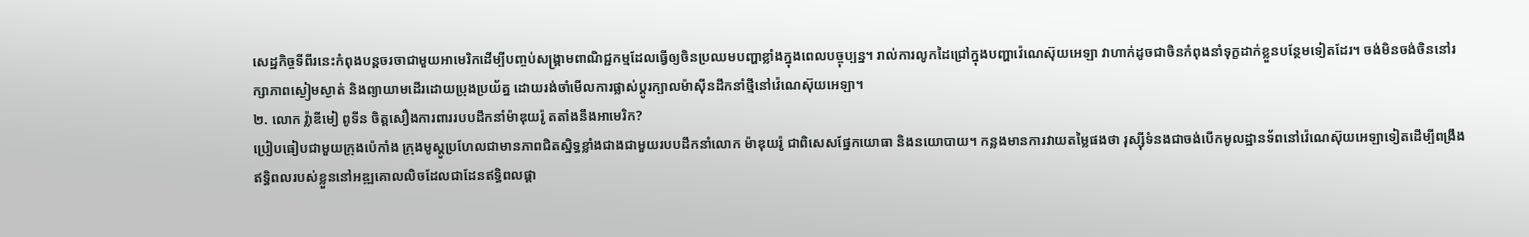សេដ្ឋកិច្ចទីពីរនេះកំពុងបន្តចរចាជាមួយអាមេរិកដើម្បីបញ្ចប់សង្គ្រាមពាណិជ្ជកម្មដែលធ្វើឲ្យចិនប្រឈមបញ្ហាខ្លាំងក្នុងពេលបច្ចុប្បន្ន។ រាល់ការលូកដៃជ្រៅក្នុងបញ្ហាវ៉េណេស៊ុយអេឡា វាហាក់ដូចជាចិនកំពុងនាំទុក្ខដាក់ខ្លួនបន្ថែមទៀតដែរ។ ចង់មិនចង់ចិននៅរក្សាភាពស្ងៀមស្ងាត់ និងព្យាយាមដើរដោយប្រុងប្រយ័ត្ន ដោយរង់ចាំមើលការផ្លាស់ប្តូរក្បាលម៉ាស៊ីនដឹកនាំថ្មីនៅវ៉េណេស៊ុយអេឡា។
២. លោក វ្ល៉ាឌីមៀ ពូទីន ចិត្តសឿងការពាររបបដឹកនាំម៉ាឌុយរ៉ូ តតាំងនឹងអាមេរិក?
ប្រៀបធៀបជាមួយក្រុងប៉េកាំង ក្រុងមូស្គូប្រហែលជាមានភាពជិតស្និទ្ធខ្លាំងជាងជាមួយរបបដឹកនាំលោក ម៉ាឌុយរ៉ូ ជាពិសេសផ្នែកយោធា និងនយោបាយ។ កន្លងមានការវាយតម្លៃផងថា រុស្ស៊ីទំនងជាចង់បើកមូលដ្ឋានទ័ពនៅវ៉េណេស៊ុយអេឡាទៀតដើម្បីពង្រឹងឥទ្ធិពលរបស់ខ្លួននៅអឌ្ឍគោលលិចដែលជាដែនឥទ្ធិពលផ្តា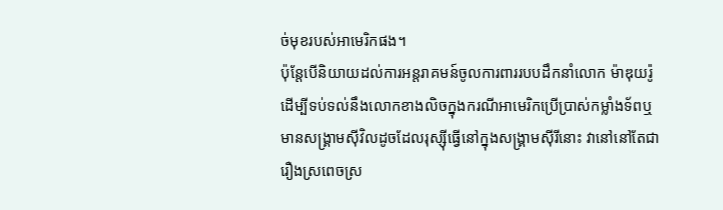ច់មុខរបស់អាមេរិកផង។
ប៉ុន្តែបើនិយាយដល់ការអន្តរាគមន៍ចូលការពាររបបដឹកនាំលោក ម៉ាឌុយរ៉ូ ដើម្បីទប់ទល់នឹងលោកខាងលិចក្នុងករណីអាមេរិកប្រើប្រាស់កម្លាំងទ័ពឬ មានសង្គ្រាមស៊ីវិលដូចដែលរុស្ស៊ីធ្វើនៅក្នុងសង្គ្រាមស៊ីរីនោះ វានៅនៅតែជារឿងស្រពេចស្រ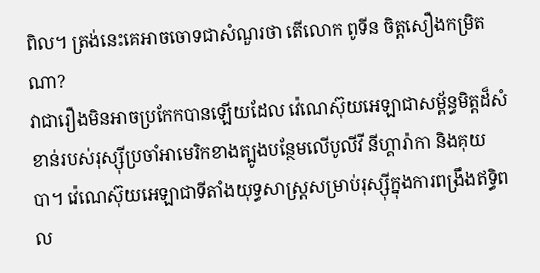ពិល។ ត្រង់នេះគេអាចចោទជាសំណួរថា តើលោក ពូទីន ចិត្តសឿងកម្រិតណា?
វាជារឿងមិនអាចប្រកែកបានឡើយដែល វ៉េណេស៊ុយអេឡាជាសម្ព័ន្ធមិត្តដ៏សំខាន់របស់រុស្ស៊ីប្រចាំអាមេរិកខាងត្បូងបន្ថែមលើបូលីវី នីហ្គារ៉ាកា និងគុយបា។ វ៉េណេស៊ុយអេឡាជាទីតាំងយុទ្ធសាស្ត្រសម្រាប់រុស្ស៊ីក្នុងការពង្រឹងឥទ្ធិពល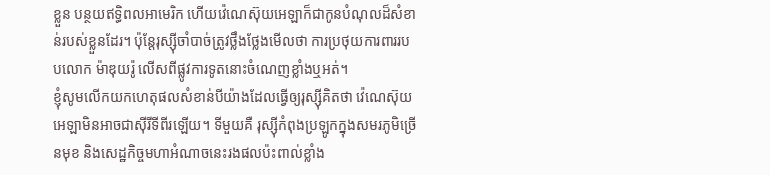ខ្លួន បន្ថយឥទ្ធិពលអាមេរិក ហើយវ៉េណេស៊ុយអេឡាក៏ជាកូនបំណុលដ៏សំខាន់របស់ខ្លួនដែរ។ ប៉ុន្តែរុស្ស៊ីចាំបាច់ត្រូវថ្លឹងថ្លែងមើលថា ការប្រថុយការពាររបបលោក ម៉ាឌុយរ៉ូ លើសពីផ្លូវការទូតនោះចំណេញខ្លាំងឬអត់។
ខ្ញុំសូមលើកយកហេតុផលសំខាន់បីយ៉ាងដែលធ្វើឲ្យរុស្ស៊ីគិតថា វ៉េណេស៊ុយអេឡាមិនអាចជាស៊ីរីទីពីរឡើយ។ ទីមួយគឺ រុស្ស៊ីកំពុងប្រឡូកក្នុងសមរភូមិច្រើនមុខ និងសេដ្ឋកិច្ចមហាអំណាចនេះរងផលប៉ះពាល់ខ្លាំង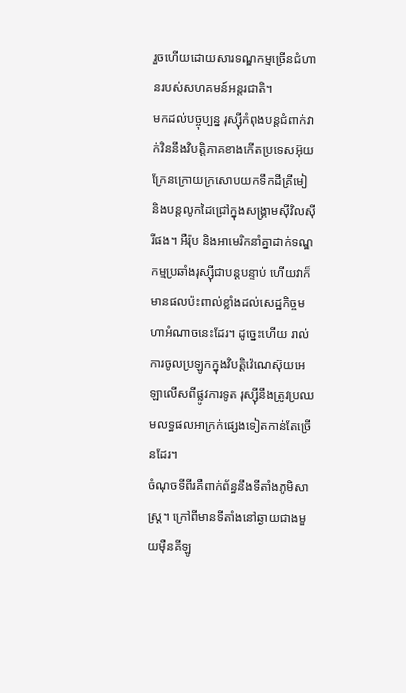រួចហើយដោយសារទណ្ឌកម្មច្រើនជំហានរបស់សហគមន៍អន្តរជាតិ។
មកដល់បច្ចុប្បន្ន រុស្ស៊ីកំពុងបន្តជំពាក់វាក់វិននឹងវិបត្តិភាគខាងកើតប្រទេសអ៊ុយក្រែនក្រោយក្រសោបយកទឹកដីគ្រីមៀ និងបន្តលូកដៃជ្រៅក្នុងសង្គ្រាមស៊ីវិលស៊ីរីផង។ អឺរ៉ុប និងអាមេរិកនាំគ្នាដាក់ទណ្ឌកម្មប្រឆាំងរុស្ស៊ីជាបន្តបន្ទាប់ ហើយវាក៏មានផលប៉ះពាល់ខ្លាំងដល់សេដ្ឋកិច្ចមហាអំណាចនេះដែរ។ ដូច្នេះហើយ រាល់ការចូលប្រឡូកក្នុងវិបត្តិវ៉េណេស៊ុយអេឡាលើសពីផ្លូវការទូត រុស្ស៊ីនឹងត្រូវប្រឈមលទ្ធផលអាក្រក់ផ្សេងទៀតកាន់តែច្រើនដែរ។
ចំណុចទីពីរគឺពាក់ព័ន្ធនឹងទីតាំងភូមិសាស្ត្រ។ ក្រៅពីមានទីតាំងនៅឆ្ងាយជាងមួយម៉ឺនគីឡូ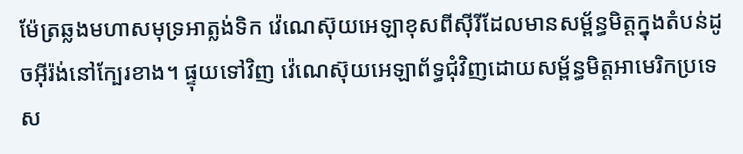ម៉ែត្រឆ្លងមហាសមុទ្រអាត្លង់ទិក វ៉េណេស៊ុយអេឡាខុសពីស៊ីរីដែលមានសម្ព័ន្ធមិត្តក្នុងតំបន់ដូចអ៊ីរ៉ង់នៅក្បែរខាង។ ផ្ទុយទៅវិញ វ៉េណេស៊ុយអេឡាព័ទ្ធជុំវិញដោយសម្ព័ន្ធមិត្តអាមេរិកប្រទេស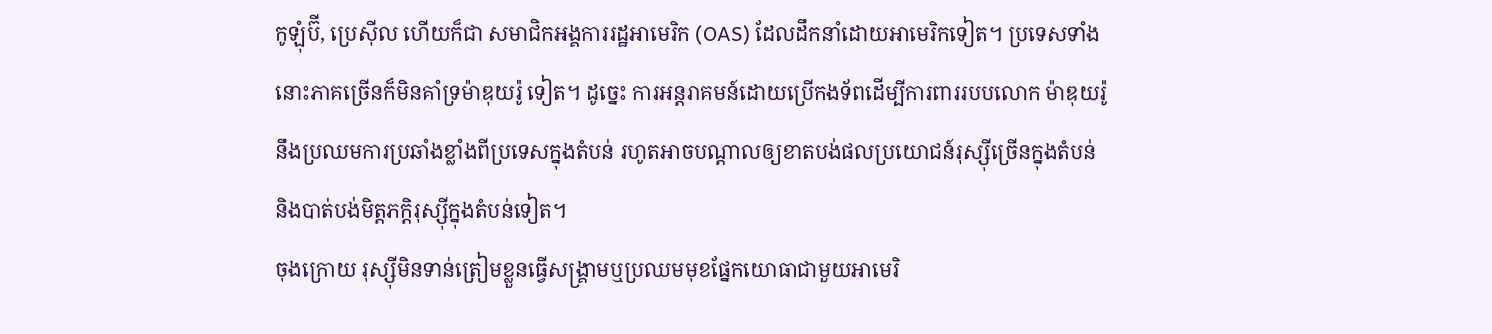កូឡុំប៊ី, ប្រេស៊ីល ហើយក៏ជា សមាជិកអង្គការរដ្ឋអាមេរិក (OAS) ដែលដឹកនាំដោយអាមេរិកទៀត។ ប្រទេសទាំងនោះភាគច្រើនក៏មិនគាំទ្រម៉ាឌុយរ៉ូ ទៀត។ ដូច្នេះ ការអន្តរាគមន៍ដោយប្រើកងទ័ពដើម្បីការពាររបបលោក ម៉ាឌុយរ៉ូ នឹងប្រឈមការប្រឆាំងខ្លាំងពីប្រទេសក្នុងតំបន់ រហូតអាចបណ្តាលឲ្យខាតបង់ផលប្រយោជន៍រុស្ស៊ីច្រើនក្នុងតំបន់ និងបាត់បង់មិត្តភក្តិរុស្ស៊ីក្នុងតំបន់ទៀត។
ចុងក្រោយ រុស្ស៊ីមិនទាន់ត្រៀមខ្លួនធ្វើសង្គ្រាមឬប្រឈមមុខផ្នែកយោធាជាមួយអាមេរិ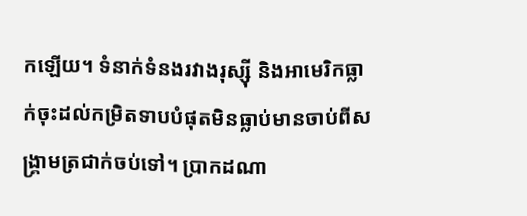កឡើយ។ ទំនាក់ទំនងរវាងរុស្ស៊ី និងអាមេរិកធ្លាក់ចុះដល់កម្រិតទាបបំផុតមិនធ្លាប់មានចាប់ពីសង្គ្រាមត្រជាក់ចប់ទៅ។ ប្រាកដណា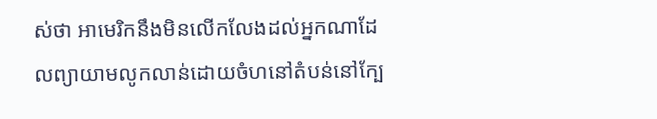ស់ថា អាមេរិកនឹងមិនលើកលែងដល់អ្នកណាដែលព្យាយាមលូកលាន់ដោយចំហនៅតំបន់នៅក្បែ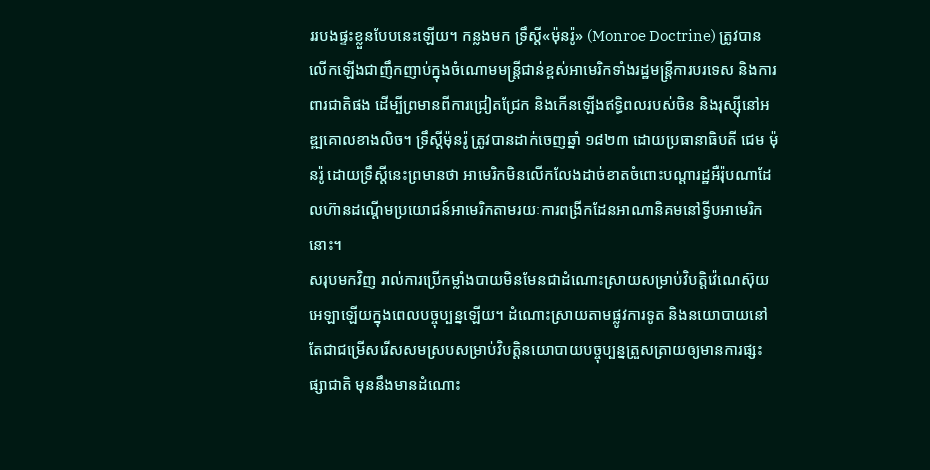ររបងផ្ទះខ្លួនបែបនេះឡើយ។ កន្លងមក ទ្រឹស្តី«ម៉ុនរ៉ូ» (Monroe Doctrine) ត្រូវបានលើកឡើងជាញឹកញាប់ក្នុងចំណោមមន្ត្រីជាន់ខ្ពស់អាមេរិកទាំងរដ្ឋមន្ត្រីការបរទេស និងការពារជាតិផង ដើម្បីព្រមានពីការជ្រៀតជ្រែក និងកើនឡើងឥទ្ធិពលរបស់ចិន និងរុស្ស៊ីនៅអឌ្ឍគោលខាងលិច។ ទ្រឹស្តីម៉ុនរ៉ូ ត្រូវបានដាក់ចេញឆ្នាំ ១៨២៣ ដោយប្រធានាធិបតី ជេម ម៉ុនរ៉ូ ដោយទ្រឹស្តីនេះព្រមានថា អាមេរិកមិនលើកលែងដាច់ខាតចំពោះបណ្តារដ្ឋអឺរ៉ុបណាដែលហ៊ានដណ្តើមប្រយោជន៍អាមេរិកតាមរយៈការពង្រីកដែនអាណានិគមនៅទ្វីបអាមេរិកនោះ។
សរុបមកវិញ រាល់ការប្រើកម្លាំងបាយមិនមែនជាដំណោះស្រាយសម្រាប់វិបត្តិវ៉េណេស៊ុយអេឡាឡើយក្នុងពេលបច្ចុប្បន្នឡើយ។ ដំណោះស្រាយតាមផ្លូវការទូត និងនយោបាយនៅតែជាជម្រើសរើសសមស្របសម្រាប់វិបត្តិនយោបាយបច្ចុប្បន្នត្រួសត្រាយឲ្យមានការផ្សះផ្សាជាតិ មុននឹងមានដំណោះ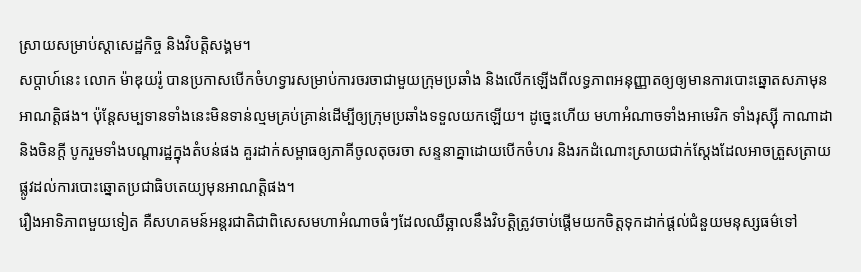ស្រាយសម្រាប់ស្តាសេដ្ឋកិច្ច និងវិបត្តិសង្គម។
សប្តាហ៍នេះ លោក ម៉ាឌុយរ៉ូ បានប្រកាសបើកចំហទ្វារសម្រាប់ការចរចាជាមួយក្រុមប្រឆាំង និងលើកឡើងពីលទ្ធភាពអនុញ្ញាតឲ្យឲ្យមានការបោះឆ្នោតសភាមុនអាណត្តិផង។ ប៉ុន្តែសម្បទានទាំងនេះមិនទាន់ល្មមគ្រប់គ្រាន់ដើម្បីឲ្យក្រុមប្រឆាំងទទួលយកឡើយ។ ដូច្នេះហើយ មហាអំណាចទាំងអាមេរិក ទាំងរុស្ស៊ី កាណាដា និងចិនក្តី បូករួមទាំងបណ្តារដ្ឋក្នុងតំបន់ផង គួរដាក់សម្ពាធឲ្យភាគីចូលតុចរចា សន្ទនាគ្នាដោយបើកចំហរ និងរកដំណោះស្រាយជាក់ស្តែងដែលអាចត្រួសត្រាយផ្លូវដល់ការបោះឆ្នោតប្រជាធិបតេយ្យមុនអាណត្តិផង។
រឿងអាទិភាពមួយទៀត គឺសហគមន៍អន្តរជាតិជាពិសេសមហាអំណាចធំៗដែលឈឺឆ្អាលនឹងវិបត្តិត្រូវចាប់ផ្តើមយកចិត្តទុកដាក់ផ្តល់ជំនួយមនុស្សធម៌ទៅ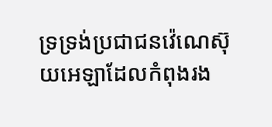ទ្រទ្រង់ប្រជាជនវ៉េណេស៊ុយអេឡាដែលកំពុងរង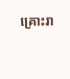គ្រោះរា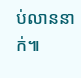ប់លាននាក់៕